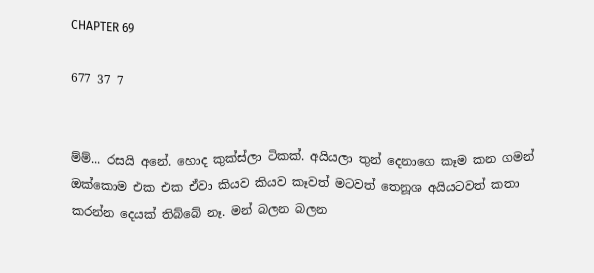CHAPTER 69

677 37 7


ම්ම්... රසයි අනේ. හොද කුක්ස්ලා ටිකක්. අයියලා තුන් දෙනාගෙ කෑම කන ගමන් ඔක්කොම එක එක ඒවා කියව කියව කෑවත් මටවත් තෙනූශ අයියටවත් කතා කරන්න දෙයක් තිබ්බේ නෑ. මන් බලන බලන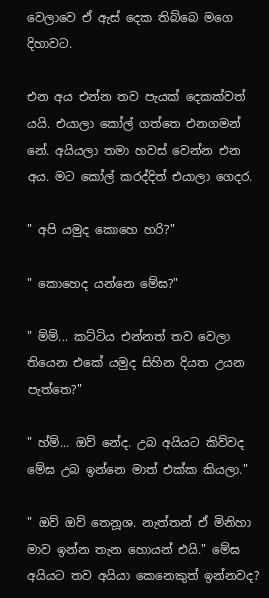වෙලාවෙ ඒ ඇස් දෙක තිබ්බෙ මගෙ දිහාවට.

එන අය එන්න තව පැයක් දෙකක්වත් යයි. එයාලා කෝල් ගත්තෙ එනගමන් නේ. අයියලා තමා හවස් වෙන්න එන අය. මට කෝල් කරද්දිත් එයාලා ගෙදර.

" අපි යමුද කොහෙ හරි?"

" කොහෙද යන්නෙ මේඝ?"

" ම්ම්... කට්ටිය එන්නත් තව වෙලා තියෙන එකේ යමුද සිහින දියත උයන පැත්තෙ?"

" හ්ම්... ඔව් නේද. උබ අයියට කිව්වද මේඝ උබ ඉන්නෙ මාත් එක්ක කියලා."

" ඔව් ඔව් තෙනූශ. නැත්තන් ඒ මිනිහා මාව ඉන්න තැන හොයන් එයි." මේඝ අයියට තව අයියා කෙනෙකුත් ඉන්නවද?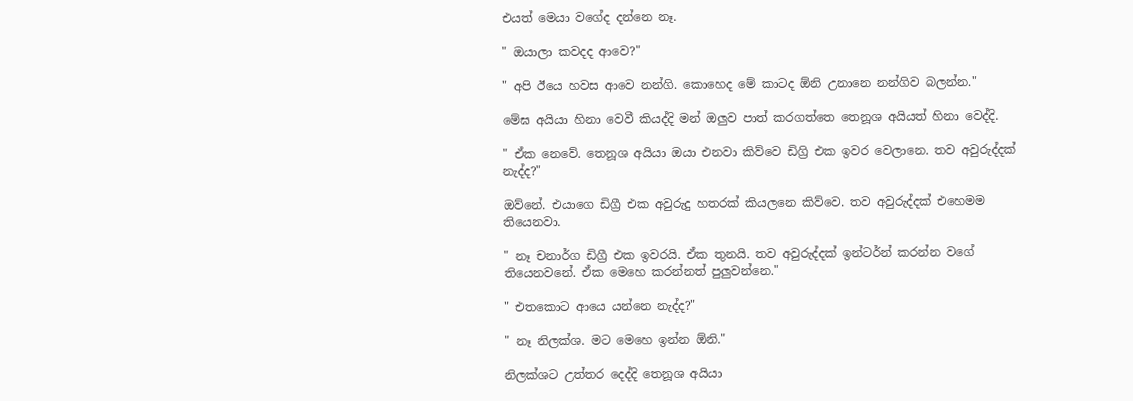එයත් මෙයා වගේද දන්නෙ නෑ.

" ඔයාලා කවදද ආවෙ?"

" අපි ඊයෙ හවස ආවෙ නන්ගි. කොහෙද මේ කාටද ඕනි උනානෙ නන්ගිව බලන්න."

මේඝ අයියා හිනා වෙවී කියද්දි මන් ඔලුව පාත් කරගත්තෙ තෙනූශ අයියත් හිනා වෙද්දි.

" ඒක නෙවේ. තෙනූශ අයියා ඔයා එනවා කිව්වෙ ඩිග්‍රි එක ඉවර වෙලානෙ. තව අවුරුද්දක් නැද්ද?"

ඔව්නේ. එයාගෙ ඩිග්‍රී එක අවුරුදු හතරක් කියලනෙ කිව්වෙ. තව අවුරුද්දක් එහෙමම තියෙනවා.

" නෑ චනාර්ග ඩිග්‍රී එක ඉවරයි. ඒක තුනයි. තව අවුරුද්දක් ඉන්ටර්න් කරන්න වගේ තියෙනවනේ. ඒක මෙහෙ කරන්නත් පුලුවන්නෙ."

" එතකොට ආයෙ යන්නෙ නැද්ද?"

" නෑ නිලක්ශ. මට මෙහෙ ඉන්න ඕනි."

නිලක්ශට උත්තර දෙද්දි තෙනූශ අයියා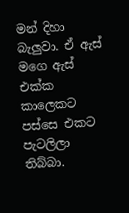මන් දිහා බැලුවා. ඒ ඇස් මගෙ ඇස් එක්ක කාලෙකට පස්සෙ එකට පැටලිලා තිබ්බා.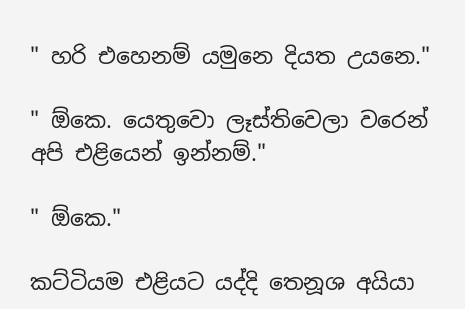" හරි එහෙනම් යමුනෙ දියත උයනෙ."

" ඕකෙ. යෙතුවො ලෑස්තිවෙලා වරෙන් අපි එළියෙන් ඉන්නම්."

" ඕකෙ."

කට්ටියම එළියට යද්දි තෙනූශ අයියා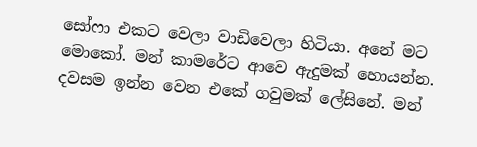සෝෆා එකට වෙලා වාඩිවෙලා හිටියා. අනේ මට මොකෝ. මන් කාමරේට ආවෙ ඇදුමක් හොයන්න. දවසම ඉන්න වෙන එකේ ගවුමක් ලේසිනේ. මන්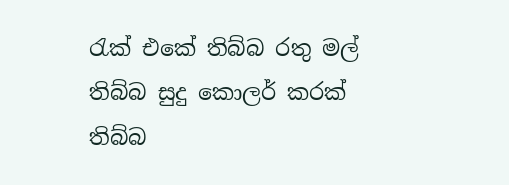රැක් එකේ තිබ්බ රතු මල් තිබ්බ සුදු කොලර් කරක් තිබ්බ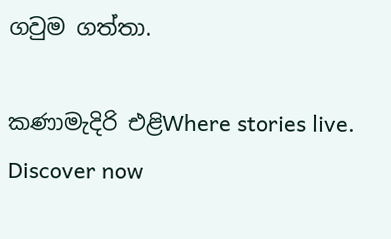ගවුම ගත්තා.

කණාමැදිරි එළිWhere stories live. Discover now